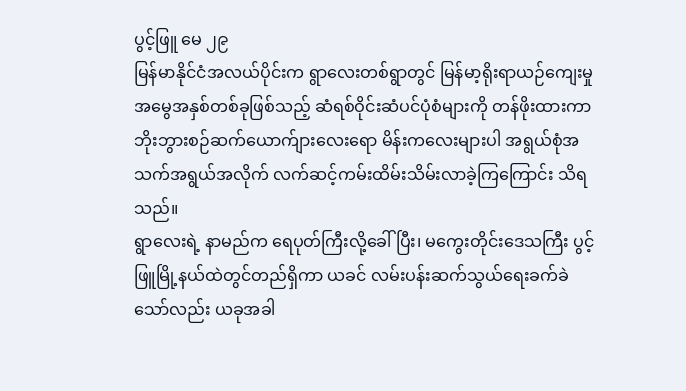ပွင့်ဖြူ မေ ၂၉
မြန်မာနိုင်ငံအလယ်ပိုင်းက ရွာလေးတစ်ရွာတွင် မြန်မာ့ရိုးရာယဉ်ကျေးမှုအမွေအနှစ်တစ်ခုဖြစ်သည့် ဆံရစ်ဝိုင်းဆံပင်ပုံစံများကို တန်ဖိုးထားကာ ဘိုးဘွားစဉ်ဆက်ယောက်ျားလေးရော မိန်းကလေးများပါ အရွယ်စုံအသက်အရွယ်အလိုက် လက်ဆင့်ကမ်းထိမ်းသိမ်းလာခဲ့ကြကြောင်း သိရသည်။
ရွာလေးရဲ့ နာမည်က ရေပုတ်ကြီးလို့ခေါ်ပြီး၊ မကွေးတိုင်းဒေသကြီး ပွင့်ဖြူမြို့နယ်ထဲတွင်တည်ရှိကာ ယခင် လမ်းပန်းဆက်သွယ်ရေးခက်ခဲသော်လည်း ယခုအခါ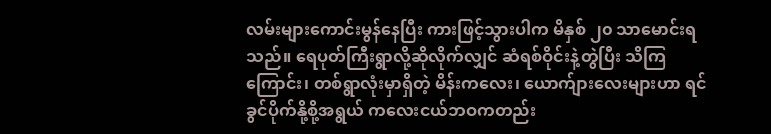လမ်းများကောင်းမွန်နေပြီး ကားဖြင့်သွားပါက မိနှစ် ၂၀ သာမောင်းရသည်။ ရေပုတ်ကြီးရွာလို့ဆိုလိုက်လျှင် ဆံရစ်ဝိုင်းနဲ့တွဲပြီး သိကြကြောင်း၊ တစ်ရွာလုံးမှာရှိတဲ့ မိန်းကလေး၊ ယောက်ျားလေးများဟာ ရင်ခွင်ပိုက်နို့စို့အရွယ် ကလေးငယ်ဘဝကတည်း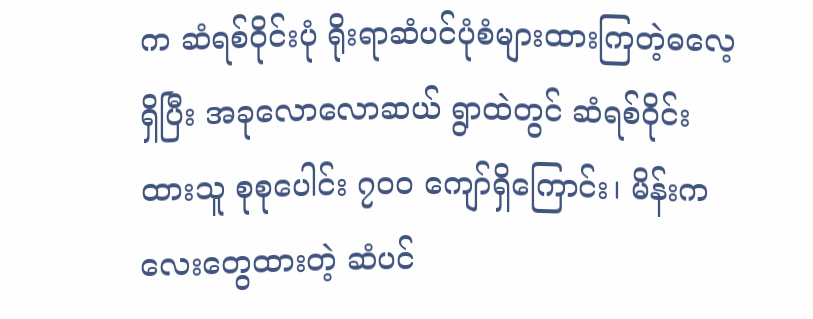က ဆံရစ်ဝိုင်းပုံ ရိုးရာဆံပင်ပုံစံများထားကြတဲ့ဓလေ့ရှိပြီး အခုလောလောဆယ် ရွာထဲတွင် ဆံရစ်ဝိုင်းထားသူ စုစုပေါင်း ၇၀၀ ကျော်ရှိကြောင်း၊ မိန်းကလေးတွေထားတဲ့ ဆံပင်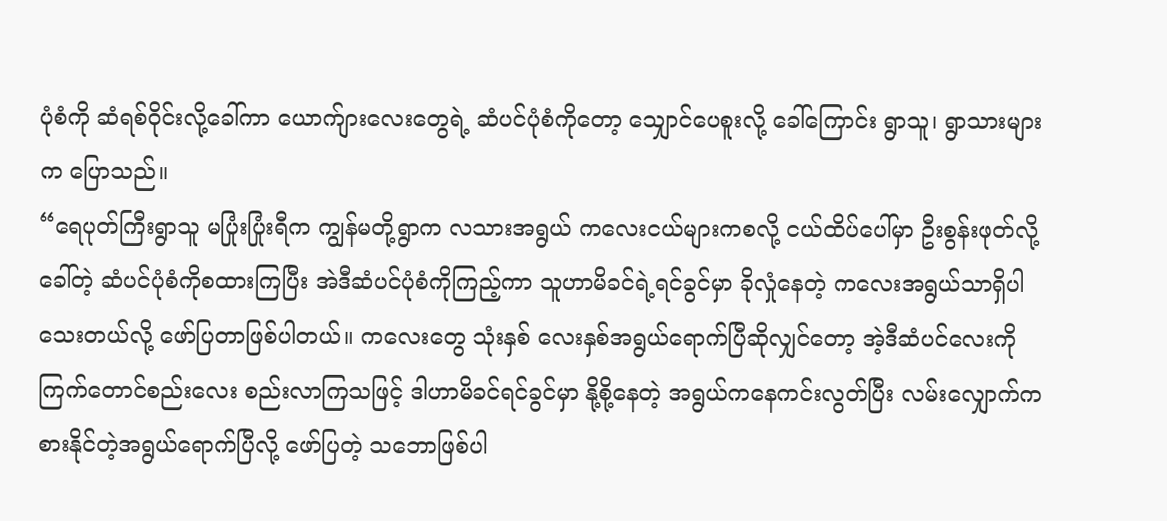ပုံစံကို ဆံရစ်ဝိုင်းလို့ခေါ်ကာ ယောက်ျားလေးတွေရဲ့ ဆံပင်ပုံစံကိုတော့ သျှောင်ပေစူးလို့ ခေါ်ကြောင်း ရွာသူ၊ ရွာသားများက ပြောသည်။
“ရေပုတ်ကြီးရွာသူ မပြုံးပြုံးရီက ကျွန်မတို့ရွာက လသားအရွယ် ကလေးငယ်များကစလို့ ငယ်ထိပ်ပေါ်မှာ ဦးစွန်းဖုတ်လို့ခေါ်တဲ့ ဆံပင်ပုံစံကိုစထားကြပြီး အဲဒီဆံပင်ပုံစံကိုကြည့်ကာ သူဟာမိခင်ရဲ့ရင်ခွင်မှာ ခိုလှုံနေတဲ့ ကလေးအရွယ်သာရှိပါသေးတယ်လို့ ဖော်ပြတာဖြစ်ပါတယ်။ ကလေးတွေ သုံးနှစ် လေးနှစ်အရွယ်ရောက်ပြီဆိုလျှင်တော့ အဲ့ဒီဆံပင်လေးကို ကြက်တောင်စည်းလေး စည်းလာကြသဖြင့် ဒါဟာမိခင်ရင်ခွင်မှာ နို့စို့နေတဲ့ အရွယ်ကနေကင်းလွတ်ပြီး လမ်းလျှောက်ကစားနိုင်တဲ့အရွယ်ရောက်ပြီလို့ ဖော်ပြတဲ့ သဘောဖြစ်ပါ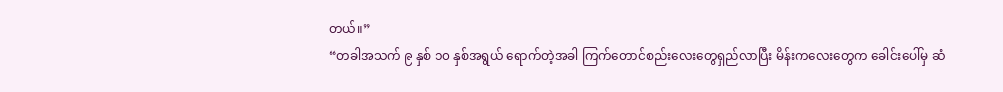တယ်။”
“တခါအသက် ၉ နှစ် ၁၀ နှစ်အရွယ် ရောက်တဲ့အခါ ကြက်တောင်စည်းလေးတွေရှည်လာပြီး မိန်းကလေးတွေက ခေါင်းပေါ်မှ ဆံ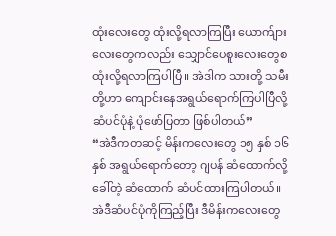ထုံးလေးတွေ ထုံးလို့ရလာကြပြီး ယောက်ျားလေးတွေကလည်း သျှောင်ပေစူးလေးတွေစထုံးလို့ရလာကြပါပြီ။ အဲဒါက သားတို့ သမီးတို့ဟာ ကျောင်းနေအရွယ်ရောက်ကြပါပြီလို့ ဆံပင်ပုံနဲ့ ပုံဖော်ပြတာ ဖြစ်ပါတယ်”
“အဲဒီကတဆင့် မိန်းကလေးတွေ ၁၅ နှစ် ၁၆ နှစ် အရွယ်ရောက်တော့ ဂျပန် ဆံထောက်လို့ ခေါ်တဲ့ ဆံထောက် ဆံပင်ထားကြပါတယ်။ အဲဒီဆံပင်ပုံကိုကြည့်ပြီး ဒီမိန်းကလေးတွေ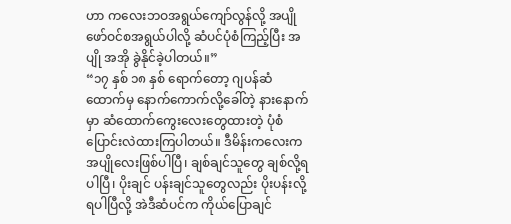ဟာ ကလေးဘဝအရွယ်ကျော်လွန်လို့ အပျိုဖော်ဝင်စအရွယ်ပါလို့ ဆံပင်ပုံစံကြည့်ပြီး အပျို အအို ခွဲနိုင်ခဲ့ပါတယ်။”
“၁၇ နှစ် ၁၈ နှစ် ရောက်တော့ ဂျပန်ဆံထောက်မှ နောက်ကောက်လို့ခေါ်တဲ့ နားနောက်မှာ ဆံထောက်ကွေးလေးတွေထားတဲ့ ပုံစံပြောင်းလဲထားကြပါတယ်။ ဒီမိန်းကလေးက အပျိုလေးဖြစ်ပါပြီ၊ ချစ်ချင်သူတွေ ချစ်လို့ရပါပြီ၊ ပိုးချင် ပန်းချင်သူတွေလည်း ပိုးပန်းလို့ရပါပြီလို့ အဲဒီဆံပင်က ကိုယ်ပြောချင်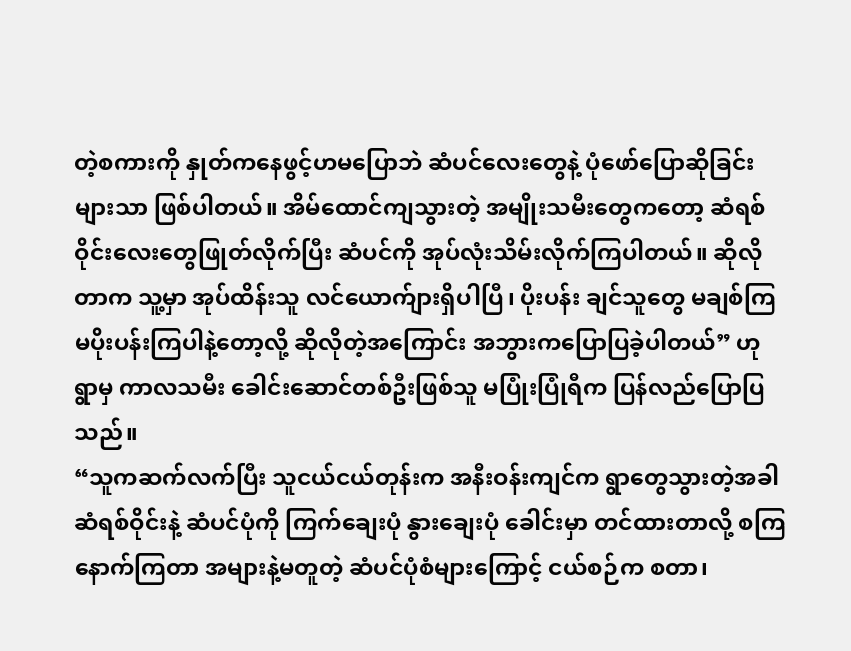တဲ့စကားကို နှုတ်ကနေဖွင့်ဟမပြောဘဲ ဆံပင်လေးတွေနဲ့ ပုံဖော်ပြောဆိုခြင်းများသာ ဖြစ်ပါတယ်။ အိမ်ထောင်ကျသွားတဲ့ အမျိုးသမီးတွေကတော့ ဆံရစ်ဝိုင်းလေးတွေဖြုတ်လိုက်ပြီး ဆံပင်ကို အုပ်လုံးသိမ်းလိုက်ကြပါတယ်။ ဆိုလိုတာက သူ့မှာ အုပ်ထိန်းသူ လင်ယောက်ျားရှိပါပြီ၊ ပိုးပန်း ချင်သူတွေ မချစ်ကြ မပိုးပန်းကြပါနဲ့တော့လို့ ဆိုလိုတဲ့အကြောင်း အဘွားကပြောပြခဲ့ပါတယ်” ဟု ရွာမှ ကာလသမီး ခေါင်းဆောင်တစ်ဦးဖြစ်သူ မပြုံးပြုံရီက ပြန်လည်ပြောပြသည်။
“သူကဆက်လက်ပြီး သူငယ်ငယ်တုန်းက အနီးဝန်းကျင်က ရွာတွေသွားတဲ့အခါ ဆံရစ်ဝိုင်းနဲ့ ဆံပင်ပုံကို ကြက်ချေးပုံ နွားချေးပုံ ခေါင်းမှာ တင်ထားတာလို့ စကြ နောက်ကြတာ အများနဲ့မတူတဲ့ ဆံပင်ပုံစံများကြောင့် ငယ်စဉ်က စတာ၊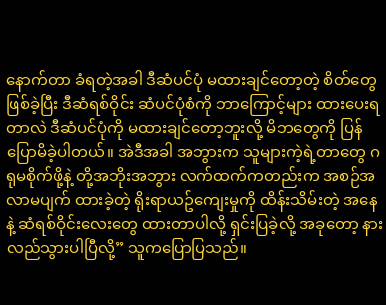နောက်တာ ခံရတဲ့အခါ ဒီဆံပင်ပုံ မထားချင်တော့တဲ့ စိတ်တွေဖြစ်ခဲ့ပြီး ဒီဆံရစ်ဝိုင်း ဆံပင်ပုံစံကို ဘာကြောင့်များ ထားပေးရတာလဲ ဒီဆံပင်ပုံကို မထားချင်တော့ဘူးလို့ မိဘတွေကို ပြန်ပြောမိခဲ့ပါတယ်။ အဲဒီအခါ အဘွားက သူများကဲ့ရဲ့တာတွေ ဂရုမစိုက်ဖို့နဲ့ တို့အဘိုးအဘွား လက်ထက်ကတည်းက အစဉ်အလာမပျက် ထားခဲ့တဲ့ ရိုးရာယဥ်ကျေးမှုကို ထိန်းသိမ်းတဲ့ အနေနဲ့ ဆံရစ်ဝိုင်းလေးတွေ ထားတာပါလို့ ရှင်းပြခဲ့လို့ အခုတော့ နားလည်သွားပါပြီလို့” သူကပြောပြသည်။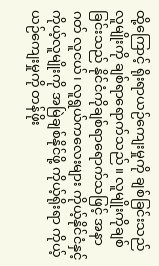ထို့ကြောင့် ရိုးရာယဉ်ကျေးမှုကို ချစ်ခြင်းသည် လူမျိုးကို ချစ်ရာရောက်သည်။ လူမျိုးကိုချစ်ခြင်းသည် နိုင်ငံကိုချစ်ရာရောက်သဖြင့် အနာဂတ် လူငယ်၊ လူရွယ်ကလေးများ ကိုယ့်နိုင်ငံနှင့် ကိုယ့်လူမျိုးကို အမြဲချစ်နိုင်ဖို့ ကိုယ့်ရိုးရာ ကိုယ့်ယဉ်ကျေးမှုကို တန်ဖိုး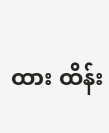ထား ထိန်း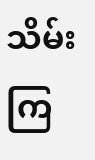သိမ်းကြ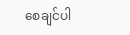စေချင်ပါ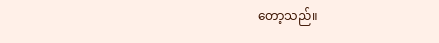တော့သည်။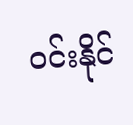ဝင်းနိုင်